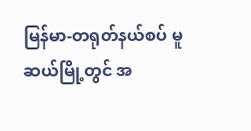မြန်မာ-တရုတ်နယ်စပ် မူဆယ်မြို့တွင် အ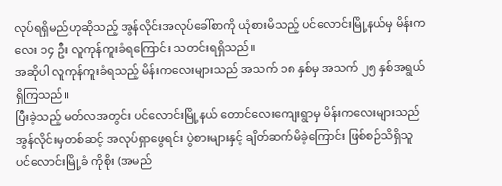လုပ်ရရှိမည်ဟုဆိုသည့် အွန်လိုင်းအလုပ်ခေါ်စာကို ယုံစားမိသည့် ပင်လောင်းမြို့နယ်မှ မိန်းကလေး ၁၄ ဦး လူကုန်ကူးခံရကြောင်း သတင်းရရှိသည်။
အဆိုပါ လူကုန်ကူးခံရသည့် မိန်းကလေးများသည် အသက် ၁၈ နှစ်မှ အသက် ၂၅ နှစ်အရွယ်ရှိကြသည်။
ပြီးခဲ့သည့် မတ်လအတွင်း ပင်လောင်းမြို့နယ် တောင်လေးကျေးရွာမှ မိန်းကလေးများသည် အွန်လိုင်းမှတစ်ဆင့် အလုပ်ရှာဖွေရင်း ပွဲစားများနှင့် ချိတ်ဆက်မိခဲ့ကြောင်း ဖြစ်စဉ်သိရှိသူ ပင်လောင်းမြို့ခံ ကိုစိုး (အမည်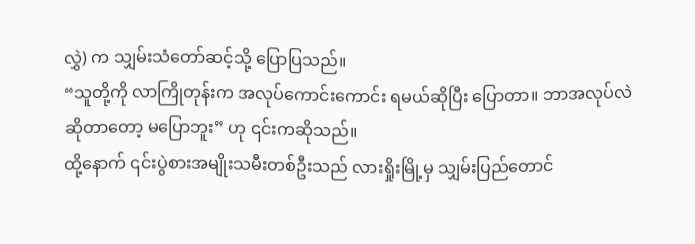လွှဲ) က သျှမ်းသံတော်ဆင့်သို့ ပြောပြသည်။
“သူတို့ကို လာကြိုတုန်းက အလုပ်ကောင်းကောင်း ရမယ်ဆိုပြီး ပြောတာ။ ဘာအလုပ်လဲ ဆိုတာတော့ မပြောဘူး” ဟု ၎င်းကဆိုသည်။
ထို့နောက် ၎င်းပွဲစားအမျိုးသမီးတစ်ဦးသည် လားရှိုးမြို့မှ သျှမ်းပြည်တောင်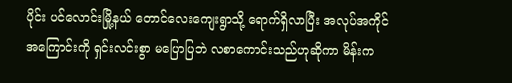ပိုင်း ပင်လောင်းမြို့နယ် တောင်လေးကျေးရွာသို့ ရောက်ရှိလာပြီး အလုပ်အကိုင်အကြောင်းကို ရှင်းလင်းစွာ မပြောပြဘဲ လစာကောင်းသည်ဟုဆိုကာ မိန်းက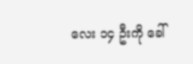လေး ၁၄ ဦးကို ခေါ်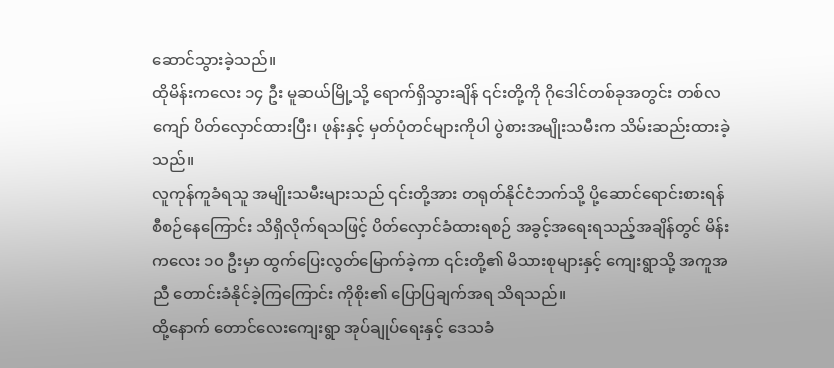ဆောင်သွားခဲ့သည်။
ထိုမိန်းကလေး ၁၄ ဦး မူဆယ်မြို့သို့ ရောက်ရှိသွားချိန် ၎င်းတို့ကို ဂိုဒေါင်တစ်ခုအတွင်း တစ်လကျော် ပိတ်လှောင်ထားပြီး၊ ဖုန်းနှင့် မှတ်ပုံတင်များကိုပါ ပွဲစားအမျိုးသမီးက သိမ်းဆည်းထားခဲ့သည်။
လူကုန်ကူခံရသူ အမျိုးသမီးများသည် ၎င်းတို့အား တရုတ်နိုင်ငံဘက်သို့ ပို့ဆောင်ရောင်းစားရန် စီစဉ်နေကြောင်း သိရှိလိုက်ရသဖြင့် ပိတ်လှောင်ခံထားရစဉ် အခွင့်အရေးရသည့်အချိန်တွင် မိန်းကလေး ၁၀ ဦးမှာ ထွက်ပြေးလွတ်မြောက်ခဲ့ကာ ၎င်းတို့၏ မိသားစုများနှင့် ကျေးရွာသို့ အကူအညီ တောင်းခံနိုင်ခဲ့ကြကြောင်း ကိုစိုး၏ ပြောပြချက်အရ သိရသည်။
ထို့နောက် တောင်လေးကျေးရွာ အုပ်ချုပ်ရေးနှင့် ဒေသခံ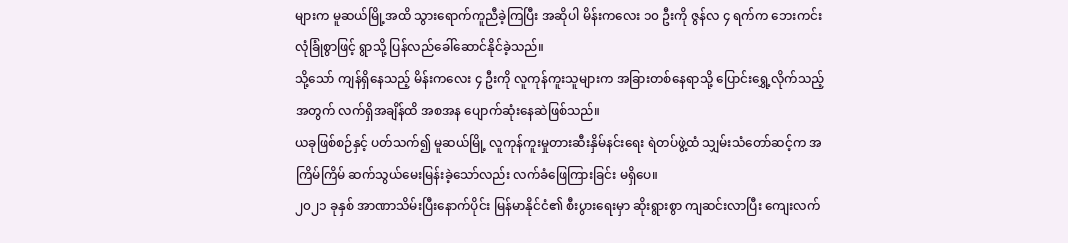များက မူဆယ်မြို့အထိ သွားရောက်ကူညီခဲ့ကြပြီး အဆိုပါ မိန်းကလေး ၁၀ ဦးကို ဇွန်လ ၄ ရက်က ဘေးကင်းလုံခြုံစွာဖြင့် ရွာသို့ ပြန်လည်ခေါ်ဆောင်နိုင်ခဲ့သည်။
သို့သော် ကျန်ရှိနေသည့် မိန်းကလေး ၄ ဦးကို လူကုန်ကူးသူများက အခြားတစ်နေရာသို့ ပြောင်းရွှေ့လိုက်သည့်အတွက် လက်ရှိအချိန်ထိ အစအန ပျောက်ဆုံးနေဆဲဖြစ်သည်။
ယခုဖြစ်စဉ်နှင့် ပတ်သက်၍ မူဆယ်မြို့ လူကုန်ကူးမှုတားဆီးနှိမ်နင်းရေး ရဲတပ်ဖွဲ့ထံ သျှမ်းသံတော်ဆင့်က အကြိမ်ကြိမ် ဆက်သွယ်မေးမြန်းခဲ့သော်လည်း လက်ခံဖြေကြားခြင်း မရှိပေ။
၂၀၂၁ ခုနှစ် အာဏာသိမ်းပြီးနောက်ပိုင်း မြန်မာနိုင်ငံ၏ စီးပွားရေးမှာ ဆိုးရွားစွာ ကျဆင်းလာပြီး ကျေးလက်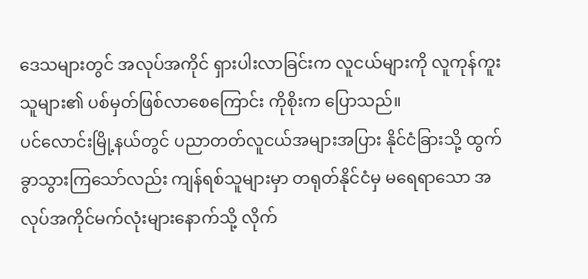ဒေသများတွင် အလုပ်အကိုင် ရှားပါးလာခြင်းက လူငယ်များကို လူကုန်ကူးသူများ၏ ပစ်မှတ်ဖြစ်လာစေကြောင်း ကိုစိုးက ပြောသည်။
ပင်လောင်းမြို့နယ်တွင် ပညာတတ်လူငယ်အများအပြား နိုင်ငံခြားသို့ ထွက်ခွာသွားကြသော်လည်း ကျန်ရစ်သူများမှာ တရုတ်နိုင်ငံမှ မရေရာသော အလုပ်အကိုင်မက်လုံးများနောက်သို့ လိုက်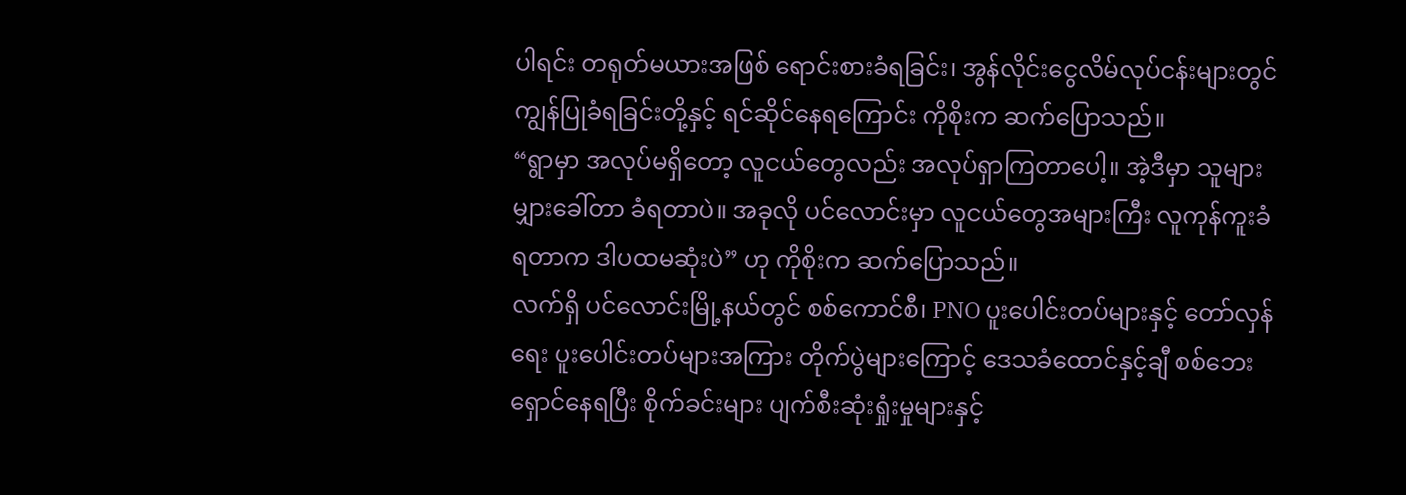ပါရင်း တရုတ်မယားအဖြစ် ရောင်းစားခံရခြင်း၊ အွန်လိုင်းငွေလိမ်လုပ်ငန်းများတွင် ကျွန်ပြုခံရခြင်းတို့နှင့် ရင်ဆိုင်နေရကြောင်း ကိုစိုးက ဆက်ပြောသည်။
“ရွာမှာ အလုပ်မရှိတော့ လူငယ်တွေလည်း အလုပ်ရှာကြတာပေါ့။ အဲ့ဒီမှာ သူများမျှားခေါ်တာ ခံရတာပဲ။ အခုလို ပင်လောင်းမှာ လူငယ်တွေအများကြီး လူကုန်ကူးခံရတာက ဒါပထမဆုံးပဲ” ဟု ကိုစိုးက ဆက်ပြောသည်။
လက်ရှိ ပင်လောင်းမြို့နယ်တွင် စစ်ကောင်စီ၊ PNO ပူးပေါင်းတပ်များနှင့် တော်လှန်ရေး ပူးပေါင်းတပ်များအကြား တိုက်ပွဲများကြောင့် ဒေသခံထောင်နှင့်ချီ စစ်ဘေးရှောင်နေရပြီး စိုက်ခင်းများ ပျက်စီးဆုံးရှုံးမှုများနှင့်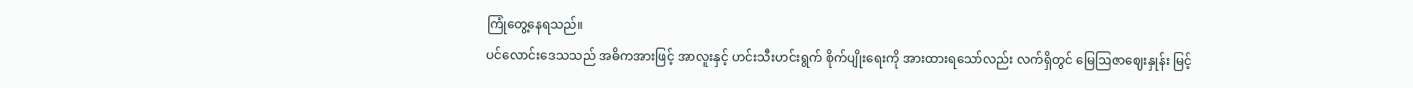ကြုံတွေ့နေရသည်။
ပင်လောင်းဒေသသည် အဓိကအားဖြင့် အာလူးနှင့် ဟင်းသီးဟင်းရွက် စိုက်ပျိုးရေးကို အားထားရသော်လည်း လက်ရှိတွင် မြေဩဇာဈေးနှုန်း မြင့်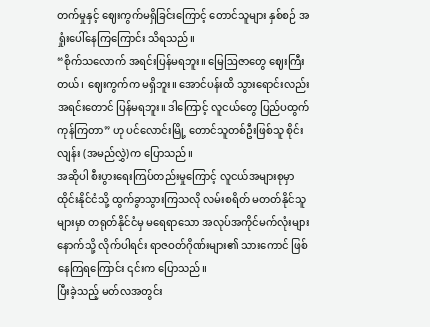တက်မှုနှင့် ဈေးကွက်မရှိခြင်းကြောင့် တောင်သူများ နှစ်စဉ် အရှုံးပေါ်နေကြကြောင်း သိရသည်။
“စိုက်သလောက် အရင်းပြန်မရဘူး။ မြေဩဇာတွေ ဈေးကြီးတယ်၊ ဈေးကွက်က မရှိဘူး။ အောင်ပန်းထိ သွားရောင်းလည်း အရင်းတောင် ပြန်မရဘူး။ ဒါကြောင့် လူငယ်တွေ ပြည်ပထွက်ကုန်ကြတာ” ဟု ပင်လောင်းမြို့ တောင်သူတစ်ဦးဖြစ်သူ စိုင်းလျန်း (အမည်လွှဲ)က ပြောသည်။
အဆိုပါ စီးပွားရေးကြပ်တည်းမှုကြောင့် လူငယ်အများစုမှာ ထိုင်းနိုင်ငံသို့ ထွက်ခွာသွားကြသလို လမ်းစရိတ် မတတ်နိုင်သူများမှာ တရုတ်နိုင်ငံမှ မရေရာသော အလုပ်အကိုင်မက်လုံးများနောက်သို့ လိုက်ပါရင်း ရာဇဝတ်ဂိုဏ်းများ၏ သားကောင် ဖြစ်နေကြရကြောင်း ၎င်းက ပြောသည်။
ပြီးခဲ့သည့် မတ်လအတွင်း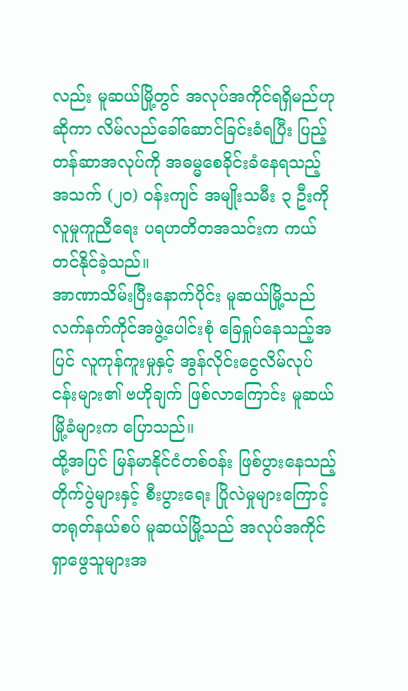လည်း မူဆယ်မြို့တွင် အလုပ်အကိုင်ရရှိမည်ဟုဆိုကာ လိမ်လည်ခေါ်ဆောင်ခြင်းခံရပြီး ပြည့်တန်ဆာအလုပ်ကို အဓမ္မစေခိုင်းခံနေရသည့် အသက် (၂၀) ဝန်းကျင် အမျိုးသမီး ၃ ဦးကို လူမှုကူညီရေး ပရဟတိတအသင်းက ကယ်တင်နိုင်ခဲ့သည်။
အာဏာသိမ်းပြီးနောက်ပိုင်း မူဆယ်မြို့သည် လက်နက်ကိုင်အဖွဲ့ပေါင်းစုံ ခြေရှုပ်နေသည့်အပြင် လူကုန်ကူးမှုနှင့် အွန်လိုင်းငွေလိမ်လုပ်ငန်းများ၏ ဗဟိုချက် ဖြစ်လာကြောင်း မူဆယ်မြို့ခံများက ပြောသည်။
ထို့အပြင် မြန်မာနိုင်ငံတစ်ဝန်း ဖြစ်ပွားနေသည့် တိုက်ပွဲများနှင့် စီးပွားရေး ပြိုလဲမှုများကြောင့် တရုတ်နယ်စပ် မူဆယ်မြို့သည် အလုပ်အကိုင်ရှာဖွေသူများအ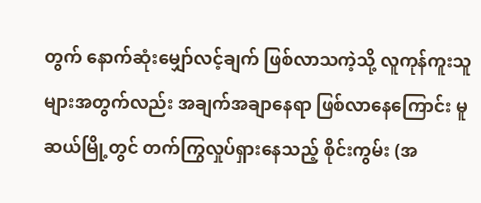တွက် နောက်ဆုံးမျှော်လင့်ချက် ဖြစ်လာသကဲ့သို့ လူကုန်ကူးသူများအတွက်လည်း အချက်အချာနေရာ ဖြစ်လာနေကြောင်း မူဆယ်မြို့တွင် တက်ကြွလှုပ်ရှားနေသည့် စိုင်းကွမ်း (အ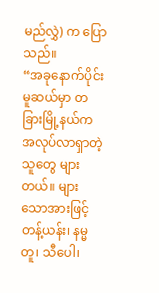မည်လွှဲ) က ပြောသည်။
“အခုနောက်ပိုင်း မူဆယ်မှာ တခြားမြို့နယ်က အလုပ်လာရှာတဲ့သူတွေ များတယ်။ များသောအားဖြင့် တန့်ယန်း၊ နမ္မတူ၊ သီပေါ၊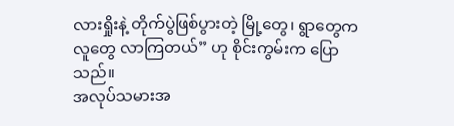လားရှိုးနဲ့ တိုက်ပွဲဖြစ်ပွားတဲ့ မြို့တွေ၊ ရွာတွေက လူတွေ လာကြတယ်” ဟု စိုင်းကွမ်းက ပြောသည်။
အလုပ်သမားအ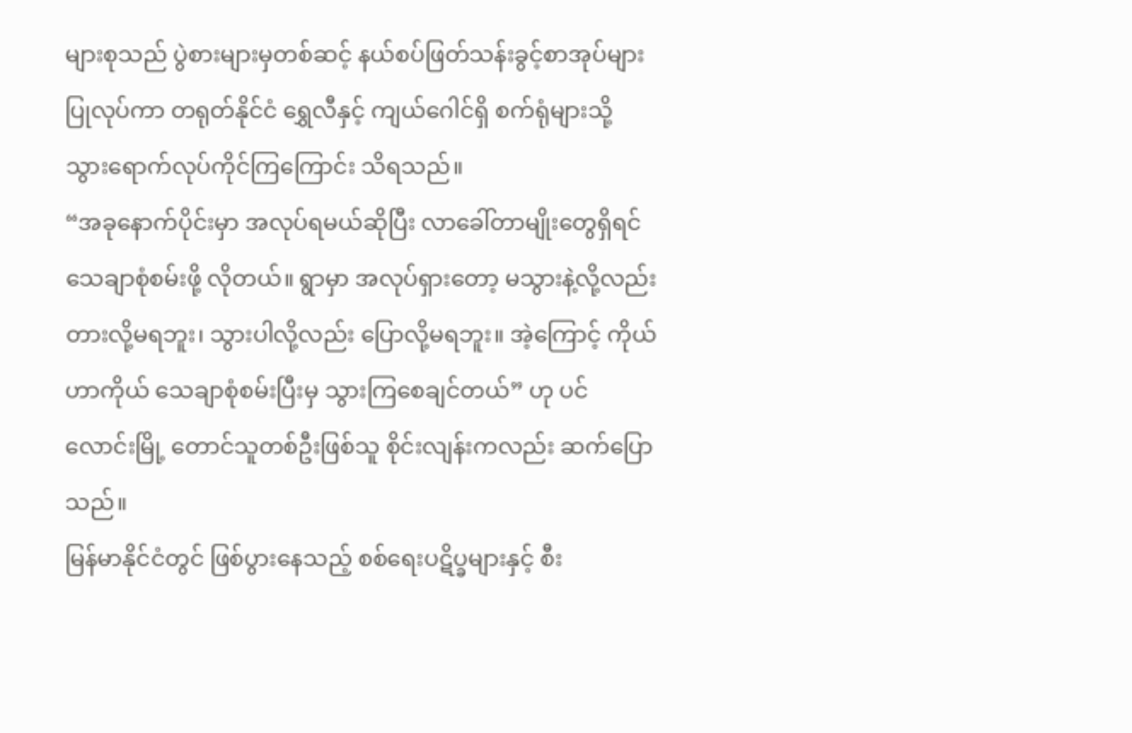များစုသည် ပွဲစားများမှတစ်ဆင့် နယ်စပ်ဖြတ်သန်းခွင့်စာအုပ်များ ပြုလုပ်ကာ တရုတ်နိုင်ငံ ရွှေလီနှင့် ကျယ်ဂေါင်ရှိ စက်ရုံများသို့ သွားရောက်လုပ်ကိုင်ကြကြောင်း သိရသည်။
“အခုနောက်ပိုင်းမှာ အလုပ်ရမယ်ဆိုပြီး လာခေါ်တာမျိုးတွေရှိရင် သေချာစုံစမ်းဖို့ လိုတယ်။ ရွာမှာ အလုပ်ရှားတော့ မသွားနဲ့လို့လည်း တားလို့မရဘူး၊ သွားပါလို့လည်း ပြောလို့မရဘူး။ အဲ့ကြောင့် ကိုယ်ဟာကိုယ် သေချာစုံစမ်းပြီးမှ သွားကြစေချင်တယ်” ဟု ပင်လောင်းမြို့ တောင်သူတစ်ဦးဖြစ်သူ စိုင်းလျန်းကလည်း ဆက်ပြောသည်။
မြန်မာနိုင်ငံတွင် ဖြစ်ပွားနေသည့် စစ်ရေးပဋိပ္ခများနှင့် စီး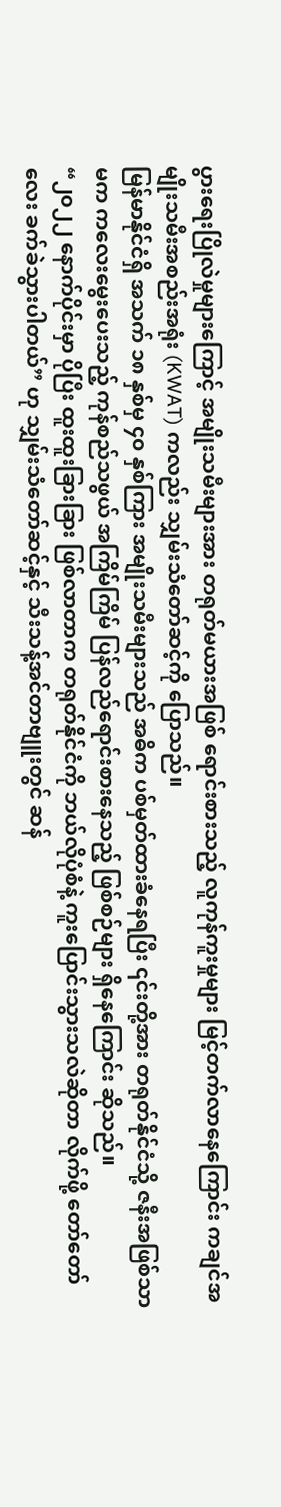ပွားရေးပြိုလဲမှုများကြောင့် အမျိုးသမီးများအား တရုတ်မယားအဖြစ် ရောင်းစားသည့် လူကုန်ကူးမှုများ မြင့်တက်လာနေကြောင်း ကချင်အမျိုးသမီးအစည်းအရုံး (KWAT) ကလည်း သျှမ်းသံတော်ဆင့်ကို ပြောသည်။
မြန်မာနိုင်ငံရှိ အသက် ၁၈ နှစ်မှ ၄၀ နှစ်ကြား အမျိုးသမီးများသည် အဓိက ပစ်မှတ်ထားခံနေရပြီး ၎င်းတို့အား တရုတ်နိုင်ငံသို့ ဇနီးအဖြစ်သာမက ကလေးမွေးပေးသည့် ကုန်စည်သဖွယ် အကြိမ်ကြိမ် ပြန်လည်ရောင်းစားနေသည့် ဖြစ်စဉ်များ ရှိနေကြောင်း ဆိုသည်။
“၂၀၂၂ နောက်ပိုင်းမှာ ပိုပြီး ထူးထူးခြားခြား ဖြစ်လာတာက တရုတ်နိုင်ငံကို ဘယ်လိုပုံစံနဲ့ ကူးပြောင်းသွားသလဲဆိုတာ လိုက်ဖို့ တော်တော်လေး ခက်ခဲသွားပါတယ်” ဟု သျှမ်းသံတော်ဆင့်နှင့် သီးသန့်အင်တာဗျူးတွင် ဆန်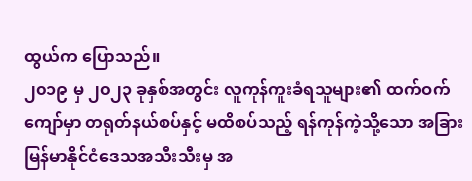ထွယ်က ပြောသည်။
၂၀၁၉ မှ ၂၀၂၃ ခုနှစ်အတွင်း လူကုန်ကူးခံရသူများ၏ ထက်ဝက်ကျော်မှာ တရုတ်နယ်စပ်နှင့် မထိစပ်သည့် ရန်ကုန်ကဲ့သို့သော အခြား မြန်မာနိုင်ငံဒေသအသီးသီးမှ အ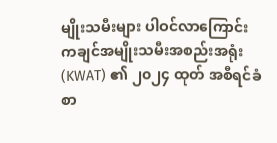မျိုးသမီးများ ပါဝင်လာကြောင်း ကချင်အမျိုးသမီးအစည်းအရုံး (KWAT) ၏ ၂၀၂၄ ထုတ် အစီရင်ခံစာ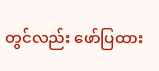တွင်လည်း ဖော်ပြထား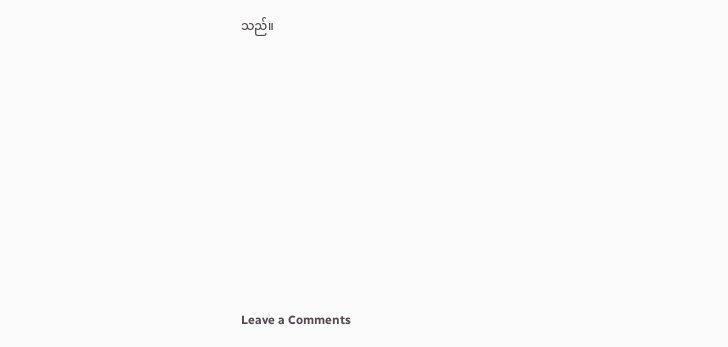သည်။













Leave a Comments